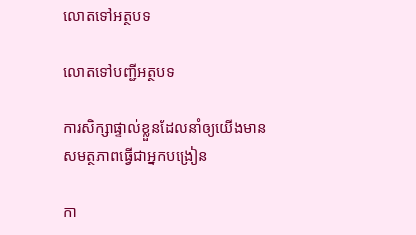លោតទៅអត្ថបទ

លោតទៅបញ្ជីអត្ថបទ

ការសិក្សាផ្ទាល់ខ្លួនដែលនាំឲ្យយើងមានសមត្ថភាពធ្វើជាអ្នកបង្រៀន

កា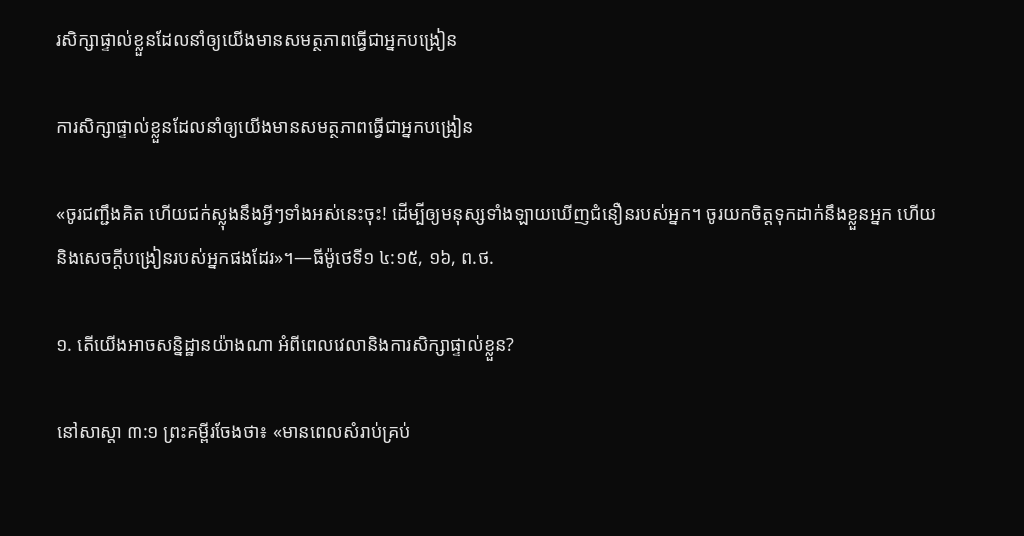រសិក្សាផ្ទាល់ខ្លួនដែលនាំឲ្យយើងមានសមត្ថភាពធ្វើជាអ្នកបង្រៀន

ការសិក្សាផ្ទាល់ខ្លួនដែលនាំឲ្យយើងមានសមត្ថភាពធ្វើជាអ្នកបង្រៀន

«ចូរជញ្ជឹងគិត ហើយជក់ស្លុងនឹងអ្វីៗទាំងអស់នេះចុះ! ដើម្បីឲ្យមនុស្សទាំងឡាយឃើញជំនឿនរបស់អ្នក។ ចូរយកចិត្តទុកដាក់នឹងខ្លួនអ្នក ហើយនិងសេចក្ដីបង្រៀនរបស់អ្នកផងដែរ»។—ធីម៉ូថេទី១ ៤:១៥, ១៦, ព.ថ.

១. តើយើងអាចសន្និដ្ឋានយ៉ាងណា អំពីពេលវេលានិងការសិក្សាផ្ទាល់ខ្លួន?

នៅសាស្ដា ៣:១ ព្រះគម្ពីរចែងថា៖ «មានពេលសំរាប់គ្រប់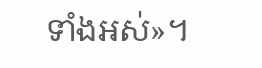ទាំងអស់»។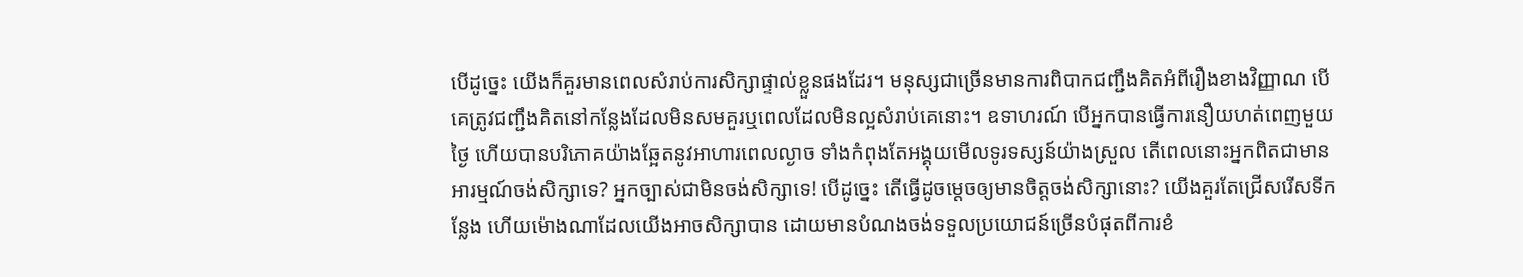បើដូច្នេះ យើងក៏គួរមានពេលសំរាប់ការសិក្សាផ្ទាល់ខ្លួនផងដែរ។ មនុស្សជាច្រើនមានការពិបាកជញ្ជឹងគិតអំពីរឿងខាងវិញ្ញាណ បើគេត្រូវជញ្ជឹងគិតនៅកន្លែងដែលមិនសមគួរឬពេលដែលមិនល្អសំរាប់គេនោះ។ ឧទាហរណ៍ បើអ្នកបានធ្វើការនឿយហត់ពេញមួយថ្ងៃ ហើយបានបរិភោគយ៉ាងឆ្អែតនូវអាហារពេលល្ងាច ទាំងកំពុងតែអង្គុយមើលទូរទស្សន៍យ៉ាងស្រួល តើពេលនោះអ្នកពិតជាមានអារម្មណ៍ចង់សិក្សាទេ? អ្នកច្បាស់ជាមិនចង់សិក្សាទេ! បើដូច្នេះ តើធ្វើដូចម្ដេចឲ្យមានចិត្តចង់សិក្សានោះ? យើងគួរតែជ្រើសរើសទីកន្លែង ហើយម៉ោងណាដែលយើងអាចសិក្សាបាន ដោយមានបំណងចង់ទទួលប្រយោជន៍ច្រើនបំផុតពីការខំ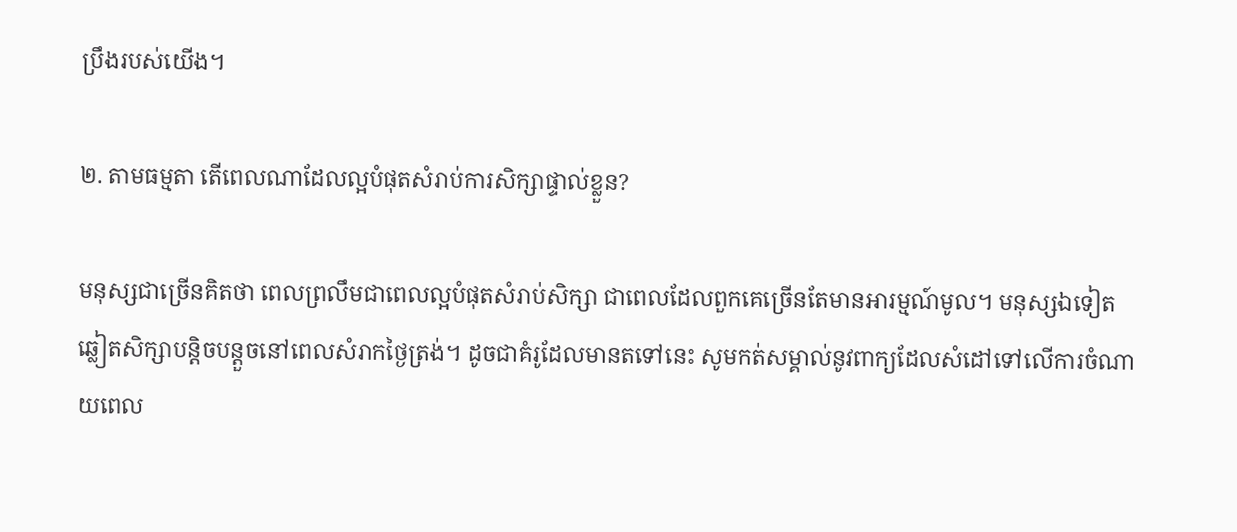ប្រឹងរបស់យើង។

២. តាមធម្មតា តើពេលណាដែលល្អបំផុតសំរាប់ការសិក្សាផ្ទាល់ខ្លួន?

មនុស្សជាច្រើនគិតថា ពេលព្រលឹមជាពេលល្អបំផុតសំរាប់សិក្សា ជាពេលដែលពួកគេច្រើនតែមានអារម្មណ៍មូល។ មនុស្សឯទៀតឆ្លៀតសិក្សាបន្ដិចបន្តួចនៅពេលសំរាកថ្ងៃត្រង់។ ដូចជាគំរូដែលមានតទៅនេះ សូមកត់សម្គាល់នូវពាក្យដែលសំដៅទៅលើការចំណាយពេល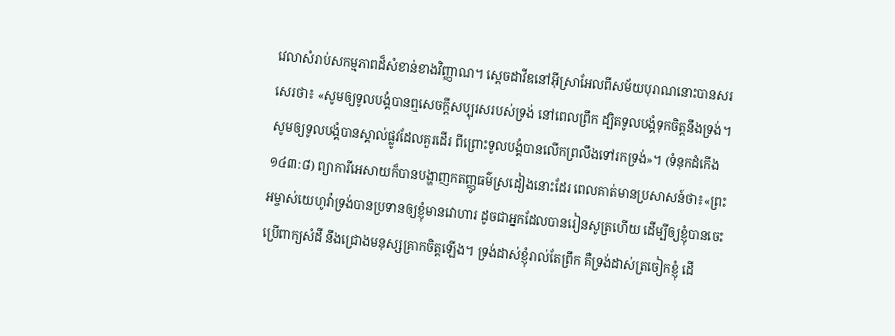វេលាសំរាប់សកម្មភាពដ៏សំខាន់ខាងវិញ្ញាណ។ ស្តេចដាវីឌនៅអ៊ីស្រាអែលពីសម័យបុរាណនោះបានសរសេរថា៖ «សូមឲ្យទូលបង្គំបានឮសេចក្ដីសប្បុរសរបស់ទ្រង់ នៅពេលព្រឹក ដ្បិតទូលបង្គំទុកចិត្តនឹងទ្រង់។ សូមឲ្យទូលបង្គំបានស្គាល់ផ្លូវដែលគួរដើរ ពីព្រោះទូលបង្គំបានលើកព្រលឹងទៅរកទ្រង់»។ (ទំនុកដំកើង ១៤៣:៨) ព្យាការីអេសាយក៏បានបង្ហាញកតញ្ញូធម៌ស្រដៀងនោះដែរ ពេលគាត់មានប្រសាសន៍ថា៖«ព្រះអម្ចាស់យេហូវ៉ាទ្រង់បានប្រទានឲ្យខ្ញុំមានវោហារ ដូចជាអ្នកដែលបានរៀនសូត្រហើយ ដើម្បីឲ្យខ្ញុំបានចេះប្រើពាក្យសំដី នឹងជ្រោងមនុស្សគ្រាកចិត្តឡើង។ ទ្រង់ដាស់ខ្ញុំរាល់តែព្រឹក គឺទ្រង់ដាស់ត្រចៀកខ្ញុំ ដើ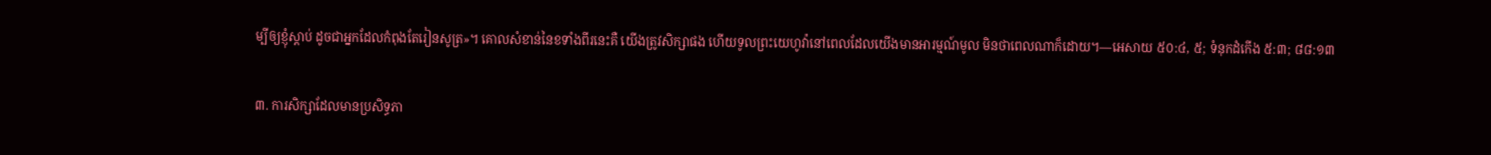ម្បីឲ្យខ្ញុំស្ដាប់ ដូចជាអ្នកដែលកំពុងតែរៀនសូត្រ»។ គោលសំខាន់នៃខទាំងពីរនេះគឺ យើងត្រូវសិក្សាផង ហើយទូលព្រះយេហូវ៉ានៅពេលដែលយើងមានអារម្មណ៍មូល មិនថាពេលណាក៏ដោយ។—អេសាយ ៥០:៤, ៥; ទំនុកដំកើង ៥:៣; ៨៨:១៣

៣. ការសិក្សាដែលមានប្រសិទ្ធភា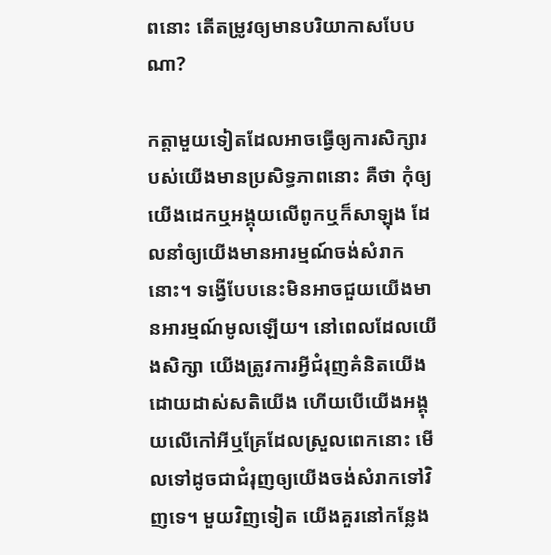ពនោះ តើតម្រូវឲ្យមានបរិយាកាសបែបណា?

កត្ដាមួយទៀតដែលអាចធ្វើឲ្យការសិក្សារបស់យើងមានប្រសិទ្ធភាពនោះ គឺថា កុំឲ្យយើងដេកឬអង្គុយលើពូកឬក៏សាឡុង ដែលនាំឲ្យយើងមានអារម្មណ៍ចង់សំរាកនោះ។ ទង្វើបែបនេះមិនអាចជួយយើងមានអារម្មណ៍មូលឡើយ។ នៅពេលដែលយើងសិក្សា យើងត្រូវការអ្វីជំរុញគំនិតយើងដោយដាស់សតិយើង ហើយបើយើងអង្គុយលើកៅអីឬគ្រែដែលស្រួលពេកនោះ មើលទៅដូចជាជំរុញឲ្យយើងចង់សំរាកទៅវិញទេ។ មួយវិញទៀត យើងគួរនៅកន្លែង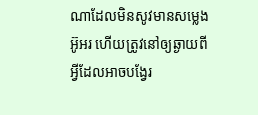ណាដែលមិនសូវមានសម្លេងអ៊ូអរ ហើយត្រូវនៅឲ្យឆ្ងាយពីអ្វីដែលអាចបង្វែរ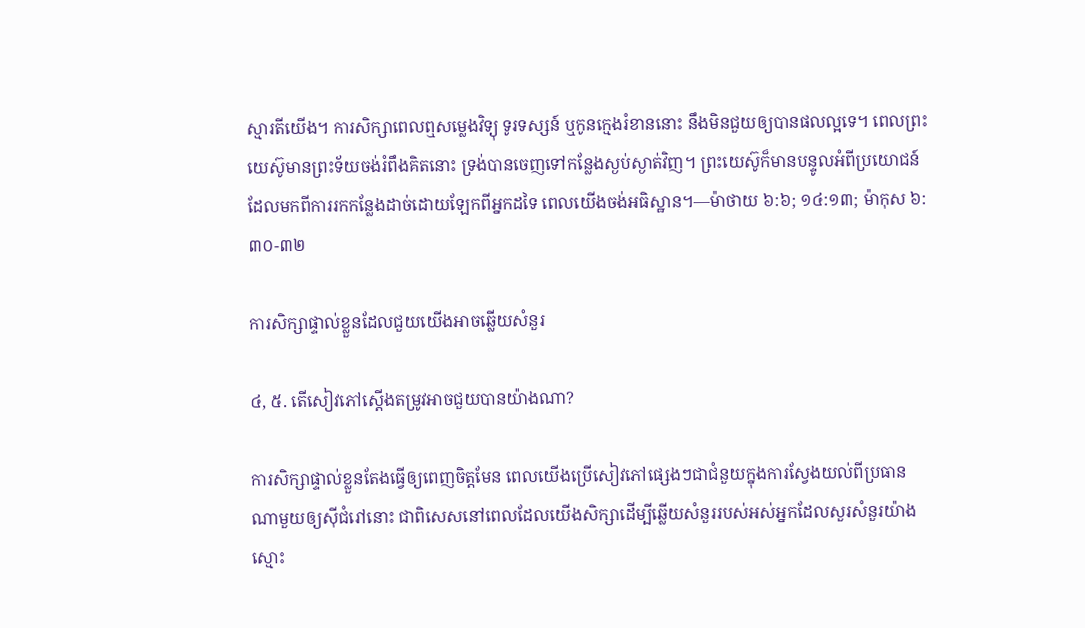ស្មារតីយើង។ ការសិក្សាពេលឮសម្លេងវិទ្យុ ទូរទស្សន៍ ឬកូនក្មេងរំខាននោះ នឹងមិនជួយឲ្យបានផលល្អទេ។ ពេលព្រះយេស៊ូមានព្រះទ័យចង់រំពឹងគិតនោះ ទ្រង់បានចេញទៅកន្លែងស្ងប់ស្ងាត់វិញ។ ព្រះយេស៊ូក៏មានបន្ទូលអំពីប្រយោជន៍ដែលមកពីការរកកន្លែងដាច់ដោយឡែកពីអ្នកដទៃ ពេលយើងចង់អធិស្ឋាន។—ម៉ាថាយ ៦:៦; ១៤:១៣; ម៉ាកុស ៦:៣០-៣២

ការសិក្សាផ្ទាល់ខ្លួនដែលជួយយើងអាចឆ្លើយសំនួរ

៤, ៥. តើសៀវភៅស្តើងតម្រូវអាចជួយបានយ៉ាងណា?

ការសិក្សាផ្ទាល់ខ្លួនតែងធ្វើឲ្យពេញចិត្តមែន ពេលយើងប្រើសៀវភៅផ្សេងៗជាជំនួយក្នុងការស្វែងយល់ពីប្រធានណាមួយឲ្យស៊ីជំរៅនោះ ជាពិសេសនៅពេលដែលយើងសិក្សាដើម្បីឆ្លើយសំនួររបស់អស់អ្នកដែលសួរសំនួរយ៉ាងស្មោះ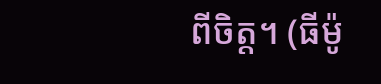ពីចិត្ត។ (ធីម៉ូ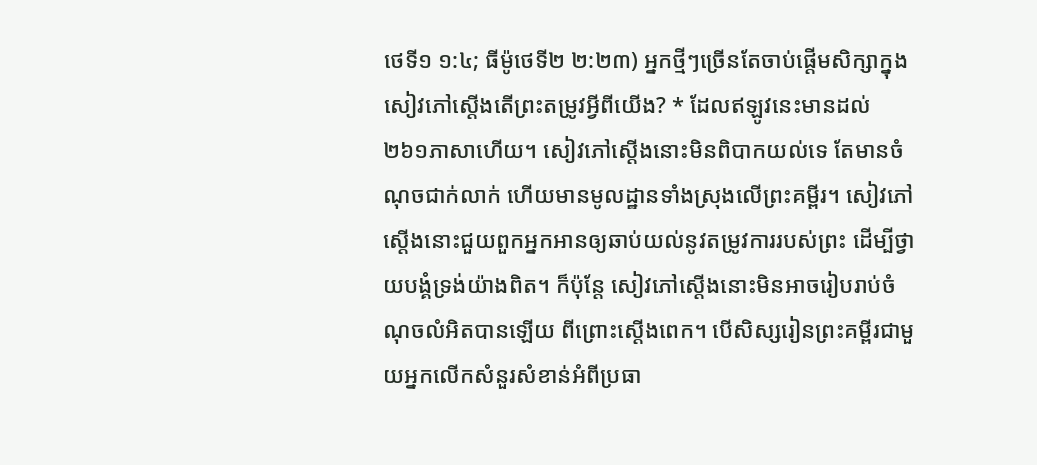ថេទី១ ១:៤; ធីម៉ូថេទី២ ២:២៣) អ្នកថ្មីៗច្រើនតែចាប់ផ្ដើមសិក្សាក្នុងសៀវភៅស្តើងតើព្រះតម្រូវអ្វីពីយើង? * ដែលឥឡូវនេះមានដល់២៦១ភាសាហើយ។ សៀវភៅស្តើងនោះមិនពិបាកយល់ទេ តែមានចំណុចជាក់លាក់ ហើយមានមូលដ្ឋានទាំងស្រុងលើព្រះគម្ពីរ។ សៀវភៅស្តើងនោះជួយពួកអ្នកអានឲ្យឆាប់យល់នូវតម្រូវការរបស់ព្រះ ដើម្បីថ្វាយបង្គំទ្រង់យ៉ាងពិត។ ក៏ប៉ុន្តែ សៀវភៅស្តើងនោះមិនអាចរៀបរាប់ចំណុចលំអិតបានឡើយ ពីព្រោះស្តើងពេក។ បើសិស្សរៀនព្រះគម្ពីរជាមួយអ្នកលើកសំនួរសំខាន់អំពីប្រធា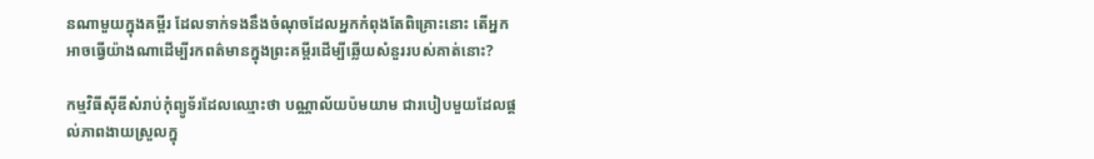នណាមួយក្នុងគម្ពីរ ដែលទាក់ទងនឹងចំណុចដែលអ្នកកំពុងតែពិគ្រោះនោះ តើអ្នកអាចធ្វើយ៉ាងណាដើម្បីរកពត៌មានក្នុងព្រះគម្ពីរដើម្បីឆ្លើយសំនួររបស់គាត់នោះ?

កម្មវិធីស៊ីឌីសំរាប់កុំព្យូទ័រដែលឈ្មោះថា បណ្ណាល័យប៉មយាម ជារបៀបមួយដែលផ្ដល់ភាពងាយស្រួលក្នុ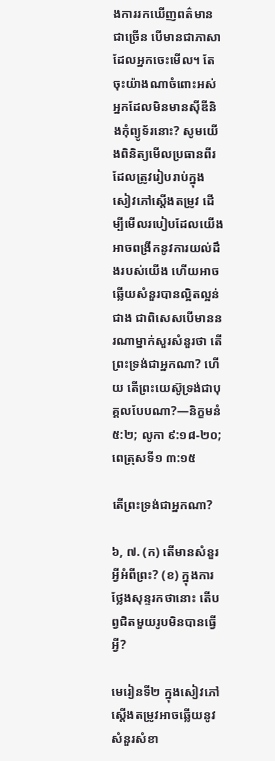ងការរកឃើញពត៌មានជាច្រើន បើមានជាភាសាដែលអ្នកចេះមើល។ តែចុះយ៉ាងណាចំពោះអស់អ្នកដែលមិនមានស៊ីឌីនិងកុំព្យូទ័រនោះ? សូមយើងពិនិត្យមើលប្រធានពីរដែលត្រូវរៀបរាប់ក្នុងសៀវភៅស្តើងតម្រូវ ដើម្បីមើលរបៀបដែលយើងអាចពង្រីកនូវការយល់ដឹងរបស់យើង ហើយអាចឆ្លើយសំនួរបានល្អិតល្អន់ជាង ជាពិសេសបើមាននរណាម្នាក់សួរសំនួរថា តើព្រះទ្រង់ជាអ្នកណា? ហើយ តើព្រះយេស៊ូទ្រង់ជាបុគ្គលបែបណា?—និក្ខមនំ ៥:២; លូកា ៩:១៨-២០; ពេត្រុសទី១ ៣:១៥

តើព្រះទ្រង់ជាអ្នកណា?

៦, ៧. (ក) តើមានសំនួរអ្វីអំពីព្រះ? (ខ) ក្នុងការថ្លែងសុន្ទរកថានោះ តើបព្វជិតមួយរូបមិនបានធ្វើអ្វី?

មេរៀនទី២ ក្នុងសៀវភៅស្តើងតម្រូវអាចឆ្លើយនូវសំនួរសំខា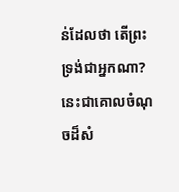ន់ដែលថា តើព្រះទ្រង់ជាអ្នកណា? នេះជាគោលចំណុចដ៏សំ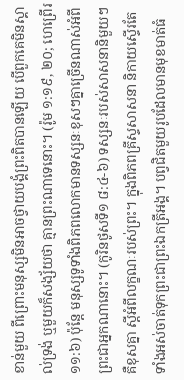ខាន់មួយ ពីព្រោះមនុស្សមិនអាចថ្វាយបង្គំព្រះពិតបានឡើយ បើពួកគេមិនស្គាល់ទ្រង់ ឬមួយក៏សង្ស័យថា គ្មានព្រះណាទេនោះ។ (រ៉ូម ១:១៩, ២០; ហេព្រើរ ១១:៦) ប៉ុន្តែ មនុស្សទូទាំងពិភពលោកមានទស្សនៈខុសៗគ្នាច្រើនណាស់អំពីព្រះជាអ្នកណានោះ។ (កូរិនថូសទី១ ៨:៤-៦) ទស្សនៈរបស់សាសនានិមួយៗគឺខុសគ្នា ស្តីអំពីលក្ខណៈរបស់ព្រះ។ ក្នុងពិភពគ្រីស្ទសាសនា និកាយស្ទើរតែទាំងអស់ចាត់ទុកព្រះជាព្រះឯកត្រីអង្គ។ បព្វជិតមួយរូបដែលមានមុខមាត់ធំ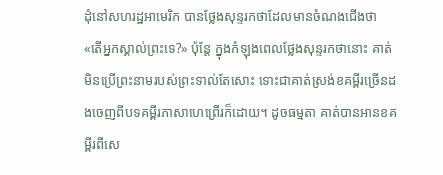ដុំនៅសហរដ្ឋអាមេរិក បានថ្លែងសុន្ទរកថាដែលមានចំណងជើងថា «តើអ្នកស្គាល់ព្រះទេ?» ប៉ុន្តែ ក្នុងកំឡុងពេលថ្លែងសុន្ទរកថានោះ គាត់មិនប្រើព្រះនាមរបស់ព្រះទាល់តែសោះ ទោះជាគាត់ស្រង់ខគម្ពីរច្រើនដងចេញពីបទគម្ពីរភាសាហេព្រើរក៏ដោយ។ ដូចធម្មតា គាត់បានអានខគម្ពីរពីសេ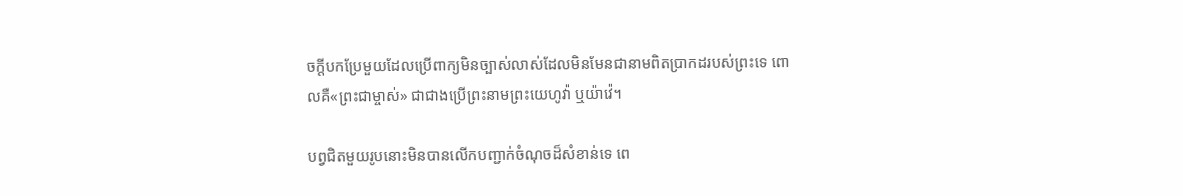ចក្ដីបកប្រែមួយដែលប្រើពាក្យមិនច្បាស់លាស់ដែលមិនមែនជានាមពិតប្រាកដរបស់ព្រះទេ ពោលគឺ«ព្រះជាម្ចាស់» ជាជាងប្រើព្រះនាមព្រះយេហូវ៉ា ឬយ៉ាវ៉េ។

បព្វជិតមួយរូបនោះមិនបានលើកបញ្ជាក់ចំណុចដ៏សំខាន់ទេ ពេ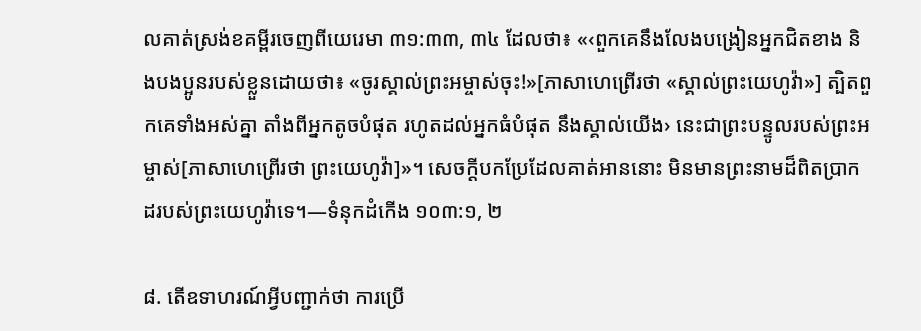លគាត់ស្រង់ខគម្ពីរចេញពីយេរេមា ៣១:៣៣, ៣៤ ដែលថា៖ «‹ពួកគេនឹងលែងបង្រៀនអ្នកជិតខាង និងបងប្អូនរបស់ខ្លួនដោយថា៖ «ចូរស្គាល់ព្រះអម្ចាស់ចុះ!»[ភាសាហេព្រើរថា «ស្គាល់ព្រះយេហូវ៉ា»] ត្បិតពួកគេទាំងអស់គ្នា តាំងពីអ្នកតូចបំផុត រហូតដល់អ្នកធំបំផុត នឹងស្គាល់យើង› នេះជាព្រះបន្ទូលរបស់ព្រះអម្ចាស់[ភាសាហេព្រើរថា ព្រះយេហូវ៉ា]»។ សេចក្ដីបកប្រែដែលគាត់អាននោះ មិនមានព្រះនាមដ៏ពិតប្រាកដរបស់ព្រះយេហូវ៉ាទេ។—ទំនុកដំកើង ១០៣:១, ២

៨. តើឧទាហរណ៍អ្វីបញ្ជាក់ថា ការប្រើ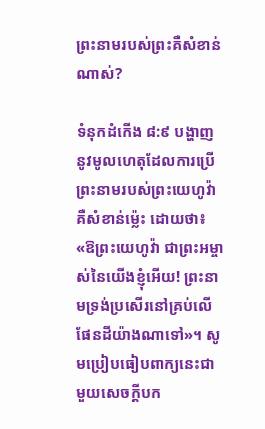ព្រះនាមរបស់ព្រះគឺសំខាន់ណាស់?

ទំនុកដំកើង ៨:៩ បង្ហាញនូវមូលហេតុដែលការប្រើព្រះនាមរបស់ព្រះយេហូវ៉ា គឺសំខាន់ម្ល៉េះ ដោយថា៖ «ឱព្រះយេហូវ៉ា ជាព្រះអម្ចាស់នៃយើងខ្ញុំអើយ! ព្រះនាមទ្រង់ប្រសើរនៅគ្រប់លើផែនដីយ៉ាងណាទៅ»។ សូមប្រៀបធៀបពាក្យនេះជាមួយសេចក្ដីបក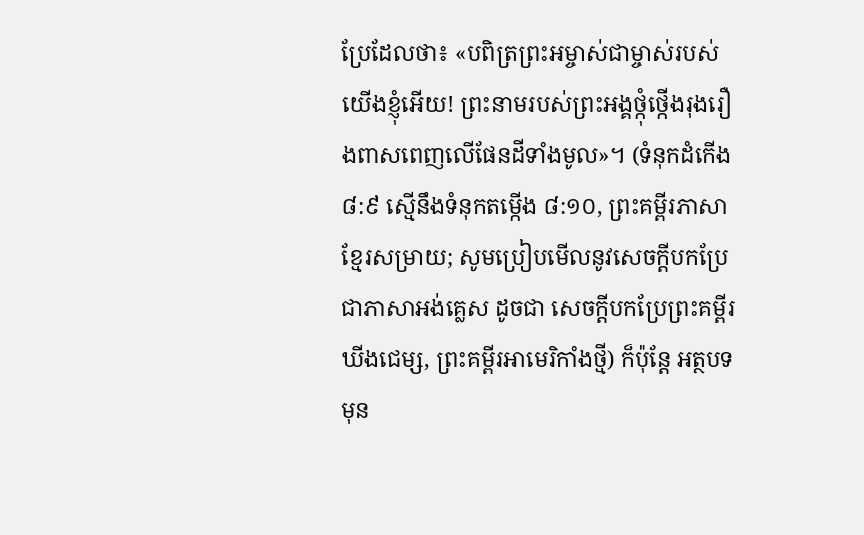ប្រែដែលថា៖ «បពិត្រព្រះអម្ចាស់ជាម្ចាស់របស់យើងខ្ញុំអើយ! ព្រះនាមរបស់ព្រះអង្គថ្កុំថ្កើងរុងរឿងពាសពេញលើផែនដីទាំងមូល»។ (ទំនុកដំកើង ៨:៩ ស្មើនឹងទំនុកតម្កើង ៨:១០, ព្រះគម្ពីរភាសាខ្មែរសម្រាយ; សូមប្រៀបមើលនូវសេចក្ដីបកប្រែជាភាសាអង់គ្លេស ដូចជា សេចក្ដីបកប្រែព្រះគម្ពីរឃីងជេម្ស, ព្រះគម្ពីរអាមេរិកាំងថ្មី) ក៏ប៉ុន្តែ អត្ថបទមុន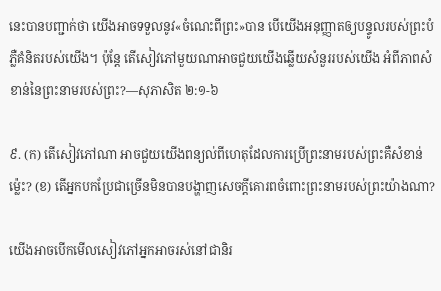នេះបានបញ្ជាក់ថា យើងអាចទទួលនូវ«ចំណេះពីព្រះ»បាន បើយើងអនុញ្ញាតឲ្យបន្ទូលរបស់ព្រះបំភ្លឺគំនិតរបស់យើង។ ប៉ុន្តែ តើសៀវភៅមួយណាអាចជួយយើងឆ្លើយសំនួររបស់យើង អំពីភាពសំខាន់នៃព្រះនាមរបស់ព្រះ?—សុភាសិត ២:១-៦

៩. (ក) តើសៀវភៅណា អាចជួយយើងពន្យល់ពីហេតុដែលការប្រើព្រះនាមរបស់ព្រះគឺសំខាន់ម្ល៉េះ? (ខ) តើអ្នកបកប្រែជាច្រើនមិនបានបង្ហាញសេចក្ដីគោរពចំពោះព្រះនាមរបស់ព្រះយ៉ាងណា?

យើងអាចបើកមើលសៀវភៅអ្នកអាចរស់នៅជានិរ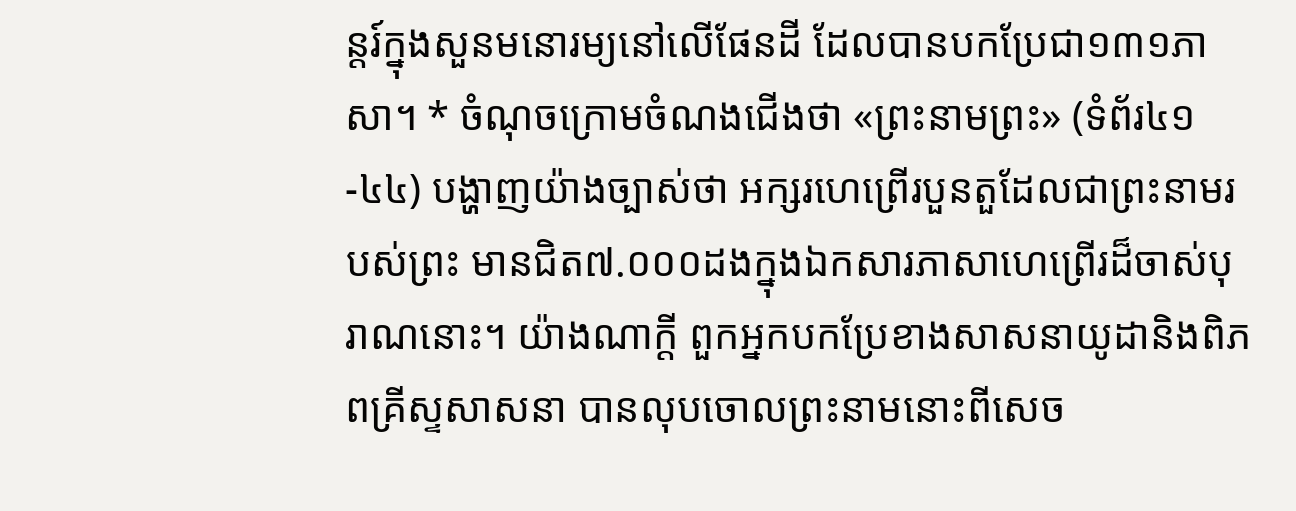ន្តរ៍ក្នុងសួនមនោរម្យនៅលើផែនដី ដែលបានបកប្រែជា១៣១ភាសា។ * ចំណុចក្រោមចំណងជើងថា «ព្រះនាមព្រះ» (ទំព័រ៤១-៤៤) បង្ហាញយ៉ាងច្បាស់ថា អក្សរហេព្រើរបួនតួដែលជាព្រះនាមរបស់ព្រះ មានជិត៧.០០០ដងក្នុងឯកសារភាសាហេព្រើរដ៏ចាស់បុរាណនោះ។ យ៉ាងណាក្ដី ពួកអ្នកបកប្រែខាងសាសនាយូដានិងពិភពគ្រីស្ទសាសនា បានលុបចោលព្រះនាមនោះពីសេច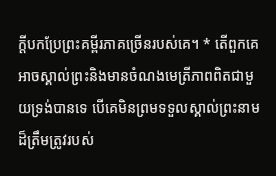ក្ដីបកប្រែព្រះគម្ពីរភាគច្រើនរបស់គេ។ * តើពួកគេអាចស្គាល់ព្រះនិងមានចំណងមេត្រីភាពពិតជាមួយទ្រង់បានទេ បើគេមិនព្រមទទួលស្គាល់ព្រះនាមដ៏ត្រឹមត្រូវរបស់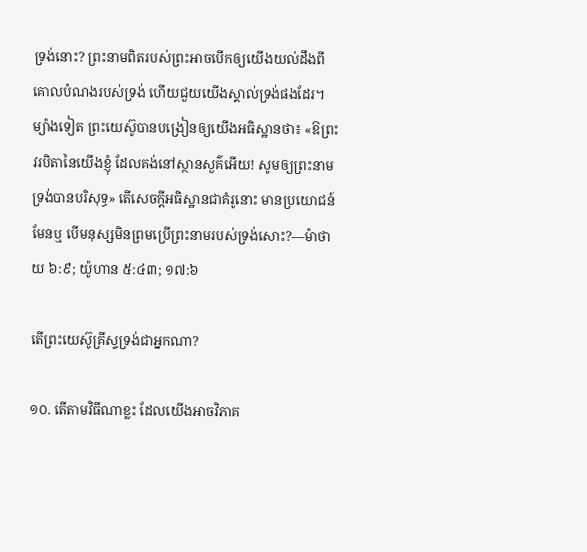ទ្រង់នោះ? ព្រះនាមពិតរបស់ព្រះអាចបើកឲ្យយើងយល់ដឹងពីគោលបំណងរបស់ទ្រង់ ហើយជួយយើងស្គាល់ទ្រង់ផងដែរ។ ម្យ៉ាងទៀត ព្រះយេស៊ូបានបង្រៀនឲ្យយើងអធិស្ឋានថា៖ «ឱព្រះវរបិតានៃយើងខ្ញុំ ដែលគង់នៅស្ថានសួគ៌អើយ! សូមឲ្យព្រះនាមទ្រង់បានបរិសុទ្ធ» តើសេចក្ដីអធិស្ឋានជាគំរូនោះ មានប្រយោជន៍មែនឬ បើមនុស្សមិនព្រមប្រើព្រះនាមរបស់ទ្រង់សោះ?—ម៉ាថាយ ៦:៩; យ៉ូហាន ៥:៤៣; ១៧:៦

តើព្រះយេស៊ូគ្រីស្ទទ្រង់ជាអ្នកណា?

១០. តើតាមវិធីណាខ្លះ ដែលយើងអាចវិភាគ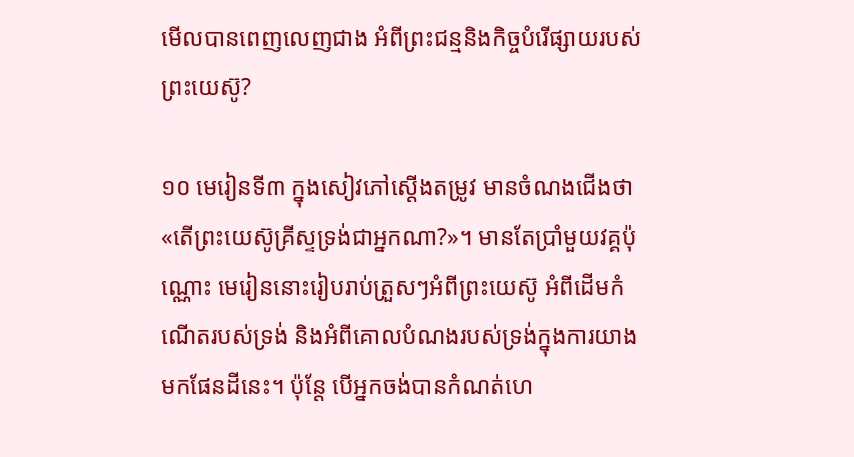មើលបានពេញលេញជាង អំពីព្រះជន្មនិងកិច្ចបំរើផ្សាយរបស់ព្រះយេស៊ូ?

១០ មេរៀនទី៣ ក្នុងសៀវភៅស្តើងតម្រូវ មានចំណងជើងថា «តើព្រះយេស៊ូគ្រីស្ទទ្រង់ជាអ្នកណា?»។ មានតែប្រាំមួយវគ្គប៉ុណ្ណោះ មេរៀននោះរៀបរាប់ត្រួសៗអំពីព្រះយេស៊ូ អំពីដើមកំណើតរបស់ទ្រង់ និងអំពីគោលបំណងរបស់ទ្រង់ក្នុងការយាងមកផែនដីនេះ។ ប៉ុន្តែ បើអ្នកចង់បានកំណត់ហេ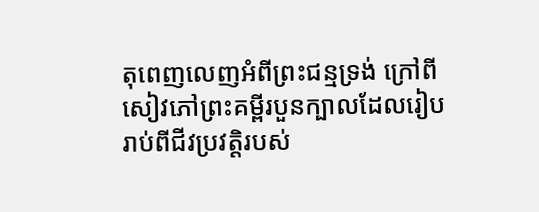តុពេញលេញអំពីព្រះជន្មទ្រង់ ក្រៅពីសៀវភៅព្រះគម្ពីរបួនក្បាលដែលរៀបរាប់ពីជីវប្រវត្ដិរបស់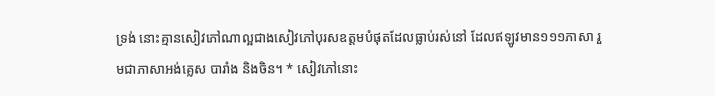ទ្រង់ នោះគ្មានសៀវភៅណាល្អជាងសៀវភៅបុរសឧត្តមបំផុតដែលធ្លាប់រស់នៅ ដែលឥឡូវមាន១១១ភាសា រួមជាភាសាអង់គ្លេស បារាំង និងចិន។ * សៀវភៅនោះ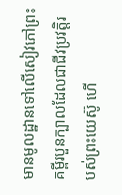មានមូលដ្ឋានទៅលើសៀវភៅព្រះគម្ពីរបួនក្បាលដែលជាជីវប្រវត្ដិរបស់ព្រះយេស៊ូ ហើ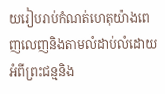យរៀបរាប់កំណត់ហេតុយ៉ាងពេញលេញនិងតាមលំដាប់លំដោយ អំពីព្រះជន្មនិង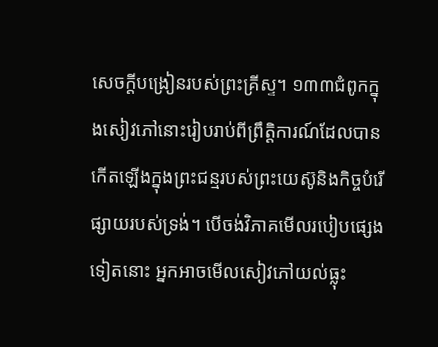សេចក្ដីបង្រៀនរបស់ព្រះគ្រីស្ទ។ ១៣៣ជំពូកក្នុងសៀវភៅនោះរៀបរាប់ពីព្រឹត្ដិការណ៍ដែលបានកើតឡើងក្នុងព្រះជន្មរបស់ព្រះយេស៊ូនិងកិច្ចបំរើផ្សាយរបស់ទ្រង់។ បើចង់វិភាគមើលរបៀបផ្សេងទៀតនោះ អ្នកអាចមើលសៀវភៅយល់ធ្លុះ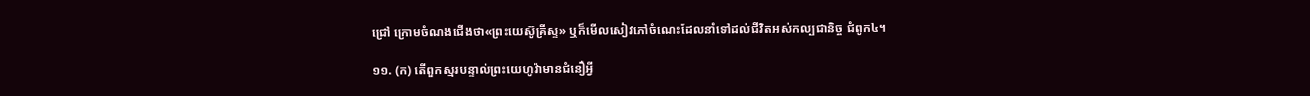ជ្រៅ ក្រោមចំណងជើងថា«ព្រះយេស៊ូគ្រីស្ទ» ឬក៏មើលសៀវភៅចំណេះដែលនាំទៅដល់ជីវិតអស់កល្បជានិច្ច ជំពូក៤។

១១. (ក) តើពួកស្មរបន្ទាល់ព្រះយេហូវ៉ាមានជំនឿអ្វី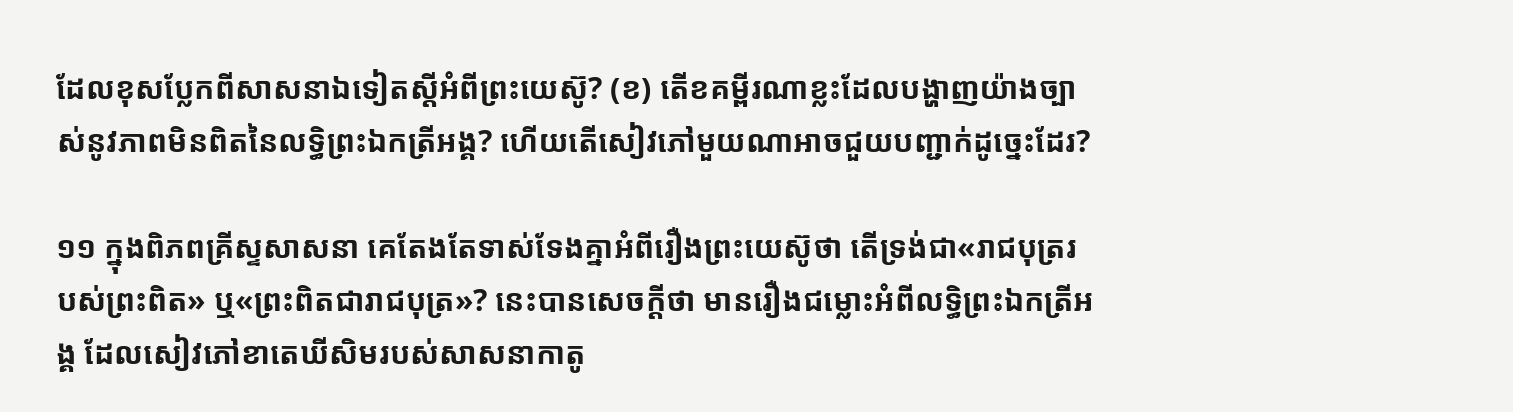ដែលខុសប្លែកពីសាសនាឯទៀតស្តីអំពីព្រះយេស៊ូ? (ខ) តើខគម្ពីរណាខ្លះដែលបង្ហាញយ៉ាងច្បាស់នូវភាពមិនពិតនៃលទ្ធិព្រះឯកត្រីអង្គ? ហើយតើសៀវភៅមួយណាអាចជួយបញ្ជាក់ដូច្នេះដែរ?

១១ ក្នុងពិភពគ្រីស្ទសាសនា គេតែងតែទាស់ទែងគ្នាអំពីរឿងព្រះយេស៊ូថា តើទ្រង់ជា«រាជបុត្ររបស់ព្រះពិត» ឬ«ព្រះពិតជារាជបុត្រ»? នេះបានសេចក្ដីថា មានរឿងជម្លោះអំពីលទ្ធិព្រះឯកត្រីអង្គ ដែលសៀវភៅខាតេឃីសិមរបស់សាសនាកាតូ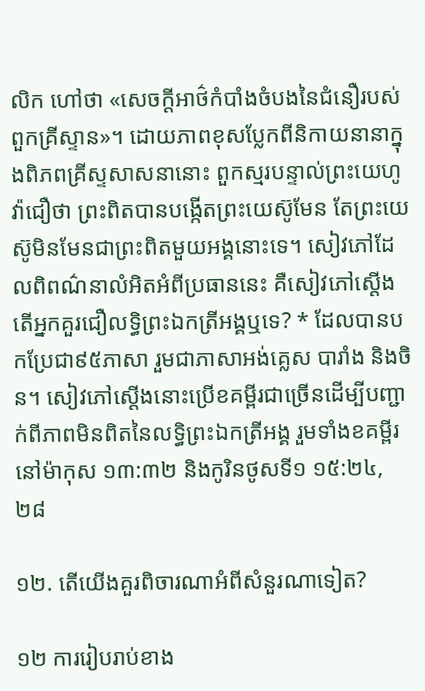លិក ហៅថា «សេចក្ដីអាថ៌កំបាំងចំបងនៃជំនឿរបស់ពួកគ្រីស្ទាន»។ ដោយភាពខុសប្លែកពីនិកាយនានាក្នុងពិភពគ្រីស្ទសាសនានោះ ពួកស្មរបន្ទាល់ព្រះយេហូវ៉ាជឿថា ព្រះពិតបានបង្កើតព្រះយេស៊ូមែន តែព្រះយេស៊ូមិនមែនជាព្រះពិតមួយអង្គនោះទេ។ សៀវភៅដែលពិពណ៌នាលំអិតអំពីប្រធាននេះ គឺសៀវភៅស្តើងតើអ្នកគួរជឿលទ្ធិព្រះឯកត្រីអង្គឬទេ? * ដែលបានបកប្រែជា៩៥ភាសា រួមជាភាសាអង់គ្លេស បារាំង និងចិន។ សៀវភៅស្តើងនោះប្រើខគម្ពីរជាច្រើនដើម្បីបញ្ជាក់ពីភាពមិនពិតនៃលទ្ធិព្រះឯកត្រីអង្គ រួមទាំងខគម្ពីរនៅម៉ាកុស ១៣:៣២ និងកូរិនថូសទី១ ១៥:២៤, ២៨

១២. តើយើងគួរពិចារណាអំពីសំនួរណាទៀត?

១២ ការរៀបរាប់ខាង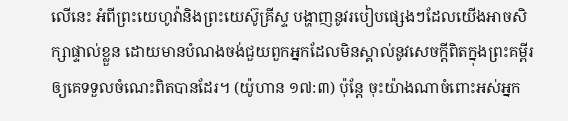លើនេះ អំពីព្រះយេហូវ៉ានិងព្រះយេស៊ូគ្រីស្ទ បង្ហាញនូវរបៀបផ្សេងៗដែលយើងអាចសិក្សាផ្ទាល់ខ្លួន ដោយមានបំណងចង់ជួយពួកអ្នកដែលមិនស្គាល់នូវសេចក្ដីពិតក្នុងព្រះគម្ពីរ ឲ្យគេទទួលចំណេះពិតបានដែរ។ (យ៉ូហាន ១៧:៣) ប៉ុន្តែ ចុះយ៉ាងណាចំពោះអស់អ្នក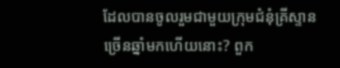ដែលបានចូលរួមជាមួយក្រុមជំនុំគ្រីស្ទានច្រើនឆ្នាំមកហើយនោះ? ពួក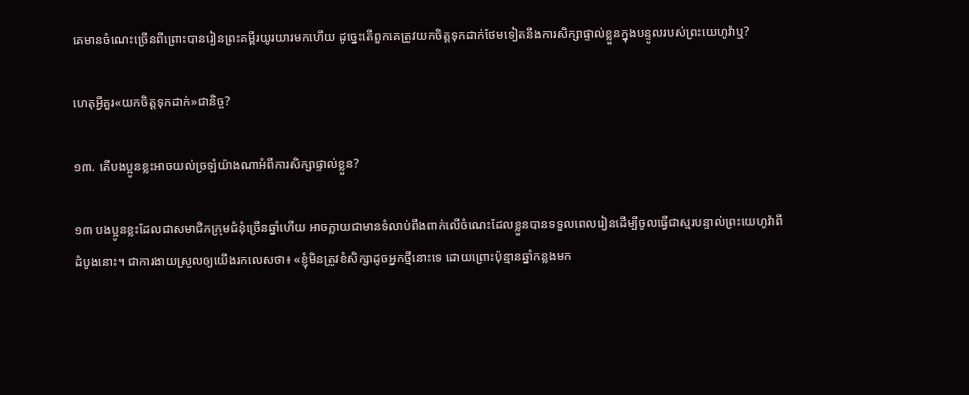គេមានចំណេះច្រើនពីព្រោះបានរៀនព្រះគម្ពីរយូរយារមកហើយ ដូច្នេះតើពួកគេត្រូវយកចិត្តទុកដាក់ថែមទៀតនឹងការសិក្សាផ្ទាល់ខ្លួនក្នុងបន្ទូលរបស់ព្រះយេហូវ៉ាឬ?

ហេតុអ្វីគួរ«យកចិត្តទុកដាក់»ជានិច្ច?

១៣. តើបងប្អូនខ្លះអាចយល់ច្រឡំយ៉ាងណាអំពីការសិក្សាផ្ទាល់ខ្លួន?

១៣ បងប្អូនខ្លះដែលជាសមាជិកក្រុមជំនុំច្រើនឆ្នាំហើយ អាចក្លាយជាមានទំលាប់ពឹងពាក់លើចំណេះដែលខ្លួនបានទទួលពេលរៀនដើម្បីចូលធ្វើជាស្មរបន្ទាល់ព្រះយេហូវ៉ាពីដំបូងនោះ។ ជាការងាយស្រួលឲ្យយើងរកលេសថា៖ «ខ្ញុំមិនត្រូវខំសិក្សាដូចអ្នកថ្មីនោះទេ ដោយព្រោះប៉ុន្មានឆ្នាំកន្លងមក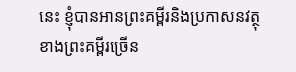នេះ ខ្ញុំបានអានព្រះគម្ពីរនិងប្រកាសនវត្ថុខាងព្រះគម្ពីរច្រើន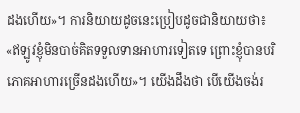ដងហើយ»។ ការនិយាយដូចនេះប្រៀបដូចជានិយាយថា៖ «ឥឡូវខ្ញុំមិនបាច់គិតទទួលទានអាហារទៀតទេ ព្រោះខ្ញុំបានបរិភោគអាហារច្រើនដងហើយ»។ យើងដឹងថា បើយើងចង់រ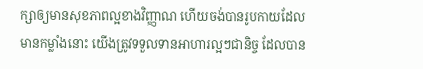ក្សាឲ្យមានសុខភាពល្អខាងវិញ្ញាណ ហើយចង់បានរូបកាយដែលមានកម្លាំងនោះ យើងត្រូវទទួលទានអាហារល្អៗជានិច្ច ដែលបាន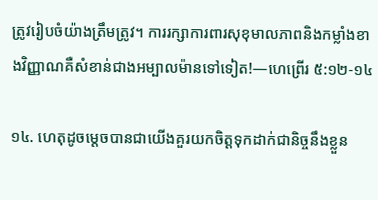ត្រូវរៀបចំយ៉ាងត្រឹមត្រូវ។ ការរក្សាការពារសុខុមាលភាពនិងកម្លាំងខាងវិញ្ញាណគឺសំខាន់ជាងអម្បាលម៉ានទៅទៀត!—ហេព្រើរ ៥:១២-១៤

១៤. ហេតុដូចម្ដេចបានជាយើងគួរយកចិត្តទុកដាក់ជានិច្ចនឹងខ្លួន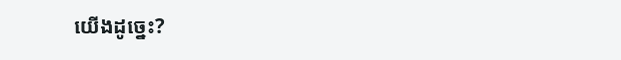យើងដូច្នេះ?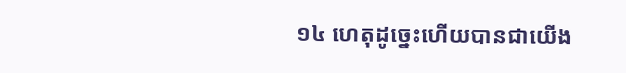១៤ ហេតុដូច្នេះហើយបានជាយើង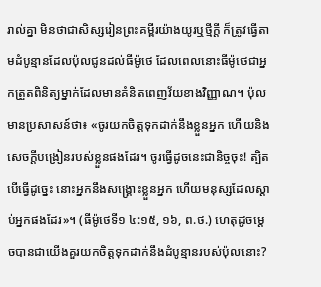រាល់គ្នា មិនថាជាសិស្សរៀនព្រះគម្ពីរយ៉ាងយូរឬថ្មីក្ដី ក៏ត្រូវធ្វើតាមដំបូន្មានដែលប៉ុលជូនដល់ធីម៉ូថេ ដែលពេលនោះធីម៉ូថេជាអ្នកត្រួតពិនិត្យម្នាក់ដែលមានគំនិតពេញវ័យខាងវិញ្ញាណ។ ប៉ុលមានប្រសាសន៍ថា៖ «ចូរយកចិត្តទុកដាក់នឹងខ្លួនអ្នក ហើយនិងសេចក្ដីបង្រៀនរបស់ខ្លួនផងដែរ។ ចូរធ្វើដូចនេះជានិច្ចចុះ! ត្បិតបើធ្វើដូច្នេះ នោះអ្នកនឹងសង្គ្រោះខ្លួនអ្នក ហើយមនុស្សដែលស្ដាប់អ្នកផងដែរ»។ (ធីម៉ូថេទី១ ៤:១៥, ១៦, ព.ថ.) ហេតុដូចម្ដេចបានជាយើងគួរយកចិត្តទុកដាក់នឹងដំបូន្មានរបស់ប៉ុលនោះ?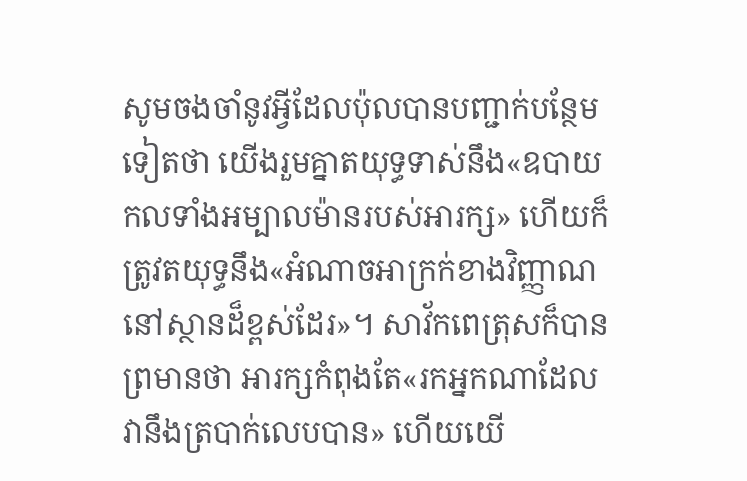សូមចងចាំនូវអ្វីដែលប៉ុលបានបញ្ជាក់បន្ថែមទៀតថា យើងរួមគ្នាតយុទ្ធទាស់នឹង«ឧបាយកលទាំងអម្បាលម៉ានរបស់អារក្ស» ហើយក៏ត្រូវតយុទ្ធនឹង«អំណាចអាក្រក់ខាងវិញ្ញាណ នៅស្ថានដ៏ខ្ពស់ដែរ»។ សាវ័កពេត្រុសក៏បានព្រមានថា អារក្សកំពុងតែ«រកអ្នកណាដែលវានឹងត្របាក់លេបបាន» ហើយយើ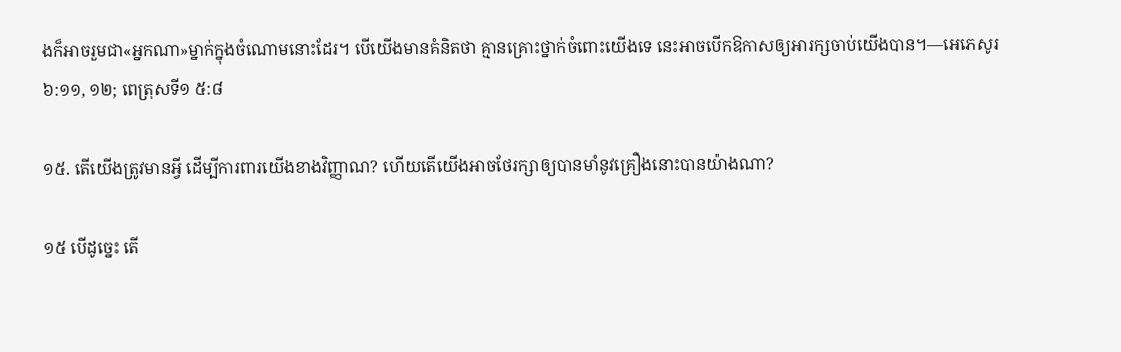ងក៏អាចរួមជា«អ្នកណា»ម្នាក់ក្នុងចំណោមនោះដែរ។ បើយើងមានគំនិតថា គ្មានគ្រោះថ្នាក់ចំពោះយើងទេ នេះអាចបើកឱកាសឲ្យអារក្សចាប់យើងបាន។—អេភេសូរ ៦:១១, ១២; ពេត្រុសទី១ ៥:៨

១៥. តើយើងត្រូវមានអ្វី ដើម្បីការពារយើងខាងវិញ្ញាណ? ហើយតើយើងអាចថែរក្សាឲ្យបានមាំនូវគ្រឿងនោះបានយ៉ាងណា?

១៥ បើដូច្នេះ តើ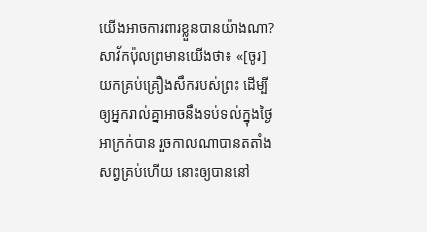យើងអាចការពារខ្លួនបានយ៉ាងណា? សាវ័កប៉ុលព្រមានយើងថា៖ «[ចូរ]យកគ្រប់គ្រឿងសឹករបស់ព្រះ ដើម្បីឲ្យអ្នករាល់គ្នាអាចនឹងទប់ទល់ក្នុងថ្ងៃអាក្រក់បាន រួចកាលណាបានតតាំងសព្វគ្រប់ហើយ នោះឲ្យបាននៅ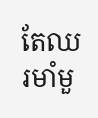តែឈរមាំមួ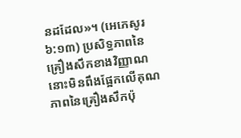នដដែល»។ (អេភេសូរ ៦:១៣) ប្រសិទ្ធភាពនៃគ្រឿងសឹកខាងវិញ្ញាណនោះមិនពឹងផ្អែកលើគុណភាពនៃគ្រឿងសឹកប៉ុ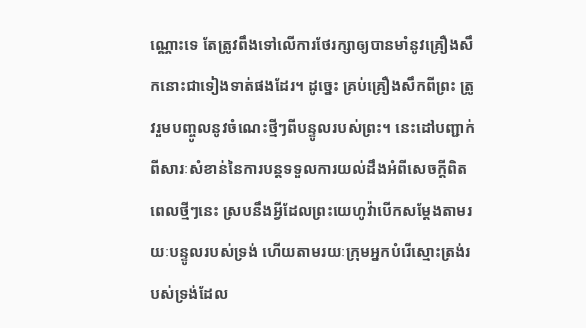ណ្ណោះទេ តែត្រូវពឹងទៅលើការថែរក្សាឲ្យបានមាំនូវគ្រឿងសឹកនោះជាទៀងទាត់ផងដែរ។ ដូច្នេះ គ្រប់គ្រឿងសឹកពីព្រះ ត្រូវរួមបញ្ចូលនូវចំណេះថ្មីៗពីបន្ទូលរបស់ព្រះ។ នេះដៅបញ្ជាក់ពីសារៈសំខាន់នៃការបន្តទទួលការយល់ដឹងអំពីសេចក្ដីពិតពេលថ្មីៗនេះ ស្របនឹងអ្វីដែលព្រះយេហូវ៉ាបើកសម្ដែងតាមរយៈបន្ទូលរបស់ទ្រង់ ហើយតាមរយៈក្រុមអ្នកបំរើស្មោះត្រង់របស់ទ្រង់ដែល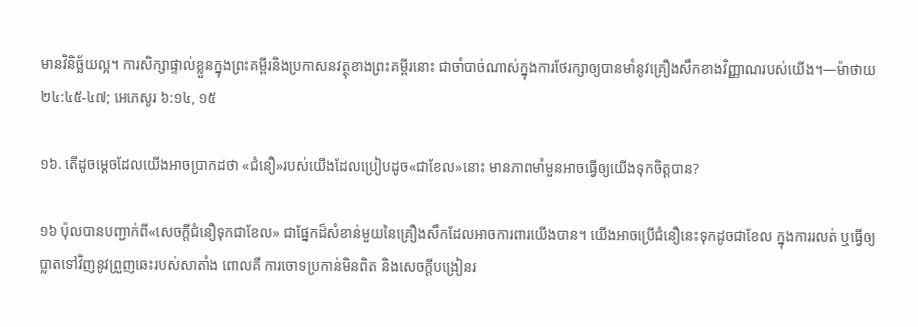មានវិនិច្ឆ័យល្អ។ ការសិក្សាផ្ទាល់ខ្លួនក្នុងព្រះគម្ពីរនិងប្រកាសនវត្ថុខាងព្រះគម្ពីរនោះ ជាចាំបាច់ណាស់ក្នុងការថែរក្សាឲ្យបានមាំនូវគ្រឿងសឹកខាងវិញ្ញាណរបស់យើង។—ម៉ាថាយ ២៤:៤៥-៤៧; អេភេសូរ ៦:១៤, ១៥

១៦. តើដូចម្ដេចដែលយើងអាចប្រាកដថា «ជំនឿ»របស់យើងដែលប្រៀបដូច«ជាខែល»នោះ មានភាពមាំមួនអាចធ្វើឲ្យយើងទុកចិត្តបាន?

១៦ ប៉ុលបានបញ្ជាក់ពី«សេចក្ដីជំនឿទុកជាខែល» ជាផ្នែកដ៏សំខាន់មួយនៃគ្រឿងសឹកដែលអាចការពារយើងបាន។ យើងអាចប្រើជំនឿនេះទុកដូចជាខែល ក្នុងការរលត់ ឬធ្វើឲ្យប្លាតទៅវិញនូវព្រួញឆេះរបស់សាតាំង ពោលគឺ ការចោទប្រកាន់មិនពិត និងសេចក្ដីបង្រៀនរ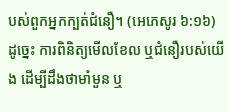បស់ពួកអ្នកក្បត់ជំនឿ។ (អេភេសូរ ៦:១៦) ដូច្នេះ ការពិនិត្យមើលខែល ឬជំនឿរបស់យើង ដើម្បីដឹងថាមាំមួន ឬ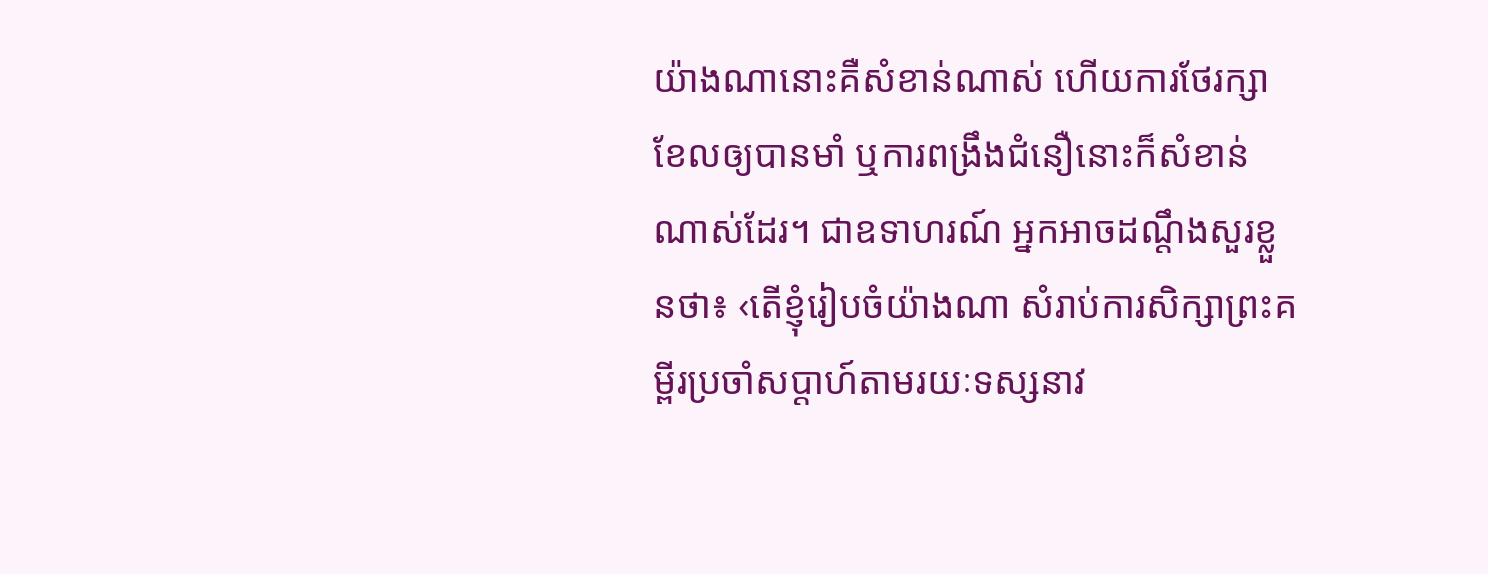យ៉ាងណានោះគឺសំខាន់ណាស់ ហើយការថែរក្សាខែលឲ្យបានមាំ ឬការពង្រឹងជំនឿនោះក៏សំខាន់ណាស់ដែរ។ ជាឧទាហរណ៍ អ្នកអាចដណ្ដឹងសួរខ្លួនថា៖ ‹តើខ្ញុំរៀបចំយ៉ាងណា សំរាប់ការសិក្សាព្រះគម្ពីរប្រចាំសប្ដាហ៍តាមរយៈទស្សនាវ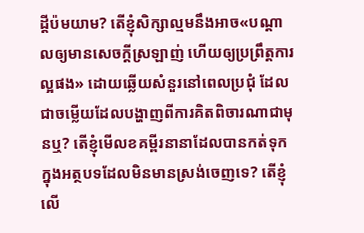ដ្ដីប៉មយាម? តើខ្ញុំសិក្សាល្មមនឹងអាច«បណ្ដាលឲ្យមានសេចក្ដីស្រឡាញ់ ហើយឲ្យប្រព្រឹត្តការល្អផង» ដោយឆ្លើយសំនួរនៅពេលប្រជុំ ដែលជាចម្លើយដែលបង្ហាញពីការគិតពិចារណាជាមុនឬ? តើខ្ញុំមើលខគម្ពីរនានាដែលបានកត់ទុកក្នុងអត្ថបទដែលមិនមានស្រង់ចេញទេ? តើខ្ញុំលើ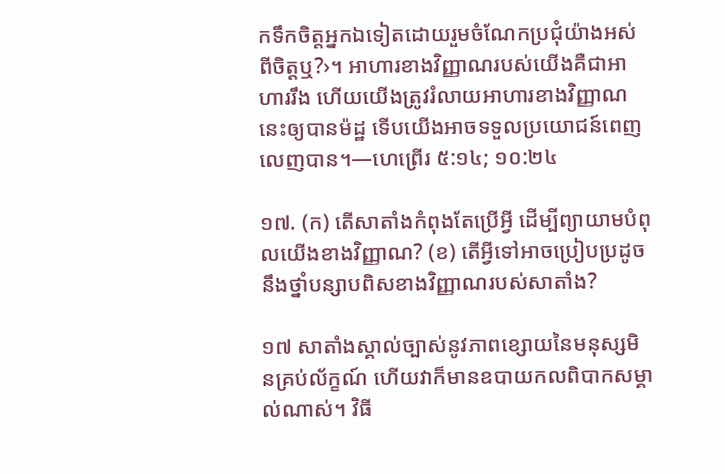កទឹកចិត្តអ្នកឯទៀតដោយរួមចំណែកប្រជុំយ៉ាងអស់ពីចិត្តឬ?›។ អាហារខាងវិញ្ញាណរបស់យើងគឺជាអាហាររឹង ហើយយើងត្រូវរំលាយអាហារខាងវិញ្ញាណនេះឲ្យបានម៉ដ្ឋ ទើបយើងអាចទទួលប្រយោជន៍ពេញលេញបាន។—ហេព្រើរ ៥:១៤; ១០:២៤

១៧. (ក) តើសាតាំងកំពុងតែប្រើអ្វី ដើម្បីព្យាយាមបំពុលយើងខាងវិញ្ញាណ? (ខ) តើអ្វីទៅអាចប្រៀបប្រដូចនឹងថ្នាំបន្សាបពិសខាងវិញ្ញាណរបស់សាតាំង?

១៧ សាតាំងស្គាល់ច្បាស់នូវភាពខ្សោយនៃមនុស្សមិនគ្រប់ល័ក្ខណ៍ ហើយវាក៏មានឧបាយកលពិបាកសម្គាល់ណាស់។ វិធី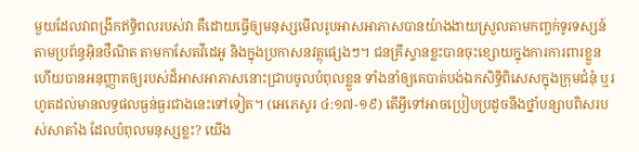មួយដែលវាពង្រីកឥទ្ធិពលរបស់វា គឺដោយធ្វើឲ្យមនុស្សមើលរូបអាសអាភាសបានយ៉ាងងាយស្រួលតាមកញ្ចក់ទូរទស្សន៍ តាមប្រព័ន្ធអ៊ិនថឺណិត តាមកាសែតវីដេអូ និងក្នុងប្រកាសនវត្ថុផ្សេងៗ។ ជនគ្រីស្ទានខ្លះបានចុះខ្សោយក្នុងការការពារខ្លួន ហើយបានអនុញ្ញាតឲ្យរបស់ដ៏អាសអាភាសនោះជ្រាបចូលបំពុលខ្លួន ទាំងនាំឲ្យគេបាត់បង់ឯកសិទ្ធិពិសេសក្នុងក្រុមជំនុំ ឬរហូតដល់មានលទ្ធផលធ្ងន់ធ្ងរជាងនេះទៅទៀត។ (អេភេសូរ ៤:១៧-១៩) តើអ្វីទៅអាចប្រៀបប្រដូចនឹងថ្នាំបន្សាបពិសរបស់សាតាំង ដែលបំពុលមនុស្សខ្លះ? យើង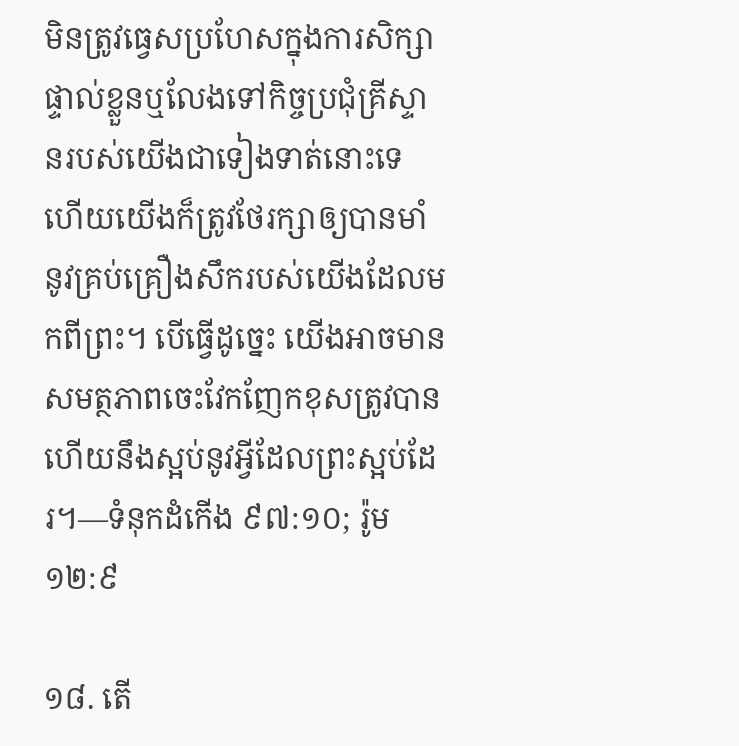មិនត្រូវធ្វេសប្រហែសក្នុងការសិក្សាផ្ទាល់ខ្លួនឬលែងទៅកិច្ចប្រជុំគ្រីស្ទានរបស់យើងជាទៀងទាត់នោះទេ ហើយយើងក៏ត្រូវថែរក្សាឲ្យបានមាំនូវគ្រប់គ្រឿងសឹករបស់យើងដែលមកពីព្រះ។ បើធ្វើដូច្នេះ យើងអាចមានសមត្ថភាពចេះវែកញែកខុសត្រូវបាន ហើយនឹងស្អប់នូវអ្វីដែលព្រះស្អប់ដែរ។—ទំនុកដំកើង ៩៧:១០; រ៉ូម ១២:៩

១៨. តើ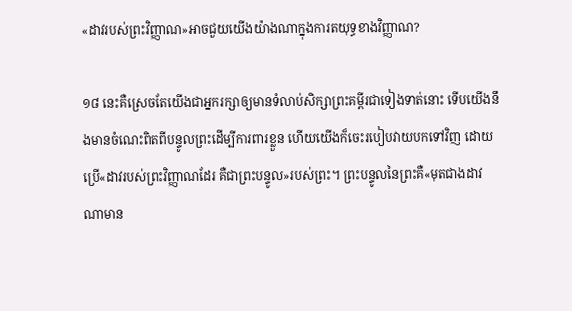«ដាវរបស់ព្រះវិញ្ញាណ»អាចជួយយើងយ៉ាងណាក្នុងការតយុទ្ធខាងវិញ្ញាណ?

១៨ នេះគឺស្រេចតែយើងជាអ្នករក្សាឲ្យមានទំលាប់សិក្សាព្រះគម្ពីរជាទៀងទាត់នោះ ទើបយើងនឹងមានចំណេះពិតពីបន្ទូលព្រះដើម្បីការពារខ្លួន ហើយយើងក៏ចេះរបៀបវាយបកទៅវិញ ដោយប្រើ«ដាវរបស់ព្រះវិញ្ញាណដែរ គឺជាព្រះបន្ទូល»របស់ព្រះ។ ព្រះបន្ទូលនៃព្រះគឺ«មុតជាងដាវណាមាន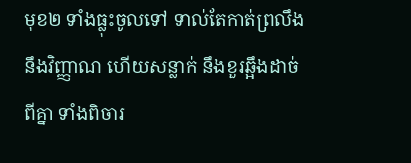មុខ២ ទាំងធ្លុះចូលទៅ ទាល់តែកាត់ព្រលឹងនឹងវិញ្ញាណ ហើយសន្លាក់ នឹងខួរឆ្អឹងដាច់ពីគ្នា ទាំងពិចារ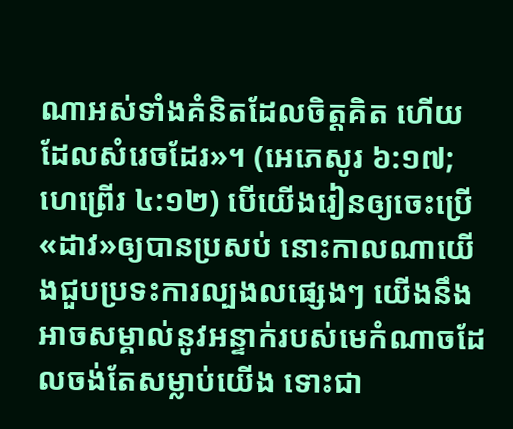ណាអស់ទាំងគំនិតដែលចិត្តគិត ហើយដែលសំរេចដែរ»។ (អេភេសូរ ៦:១៧; ហេព្រើរ ៤:១២) បើយើងរៀនឲ្យចេះប្រើ«ដាវ»ឲ្យបានប្រសប់ នោះកាលណាយើងជួបប្រទះការល្បងលផ្សេងៗ យើងនឹងអាចសម្គាល់នូវអន្ទាក់របស់មេកំណាចដែលចង់តែសម្លាប់យើង ទោះជា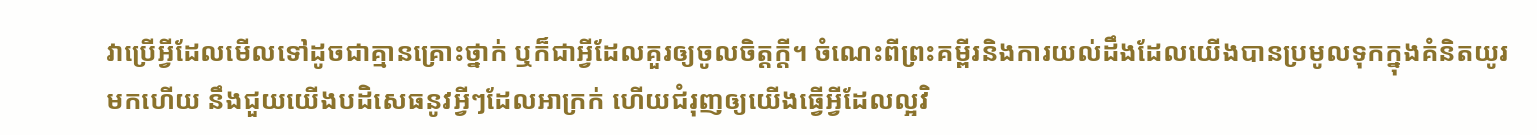វាប្រើអ្វីដែលមើលទៅដូចជាគ្មានគ្រោះថ្នាក់ ឬក៏ជាអ្វីដែលគួរឲ្យចូលចិត្តក្ដី។ ចំណេះពីព្រះគម្ពីរនិងការយល់ដឹងដែលយើងបានប្រមូលទុកក្នុងគំនិតយូរមកហើយ នឹងជួយយើងបដិសេធនូវអ្វីៗដែលអាក្រក់ ហើយជំរុញឲ្យយើងធ្វើអ្វីដែលល្អវិ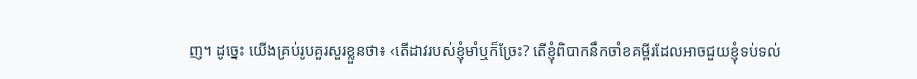ញ។ ដូច្នេះ យើងគ្រប់រូបគួរសួរខ្លួនថា៖ ‹តើដាវរបស់ខ្ញុំមាំឬក៏ច្រែះ? តើខ្ញុំពិបាកនឹកចាំខគម្ពីរដែលអាចជួយខ្ញុំទប់ទល់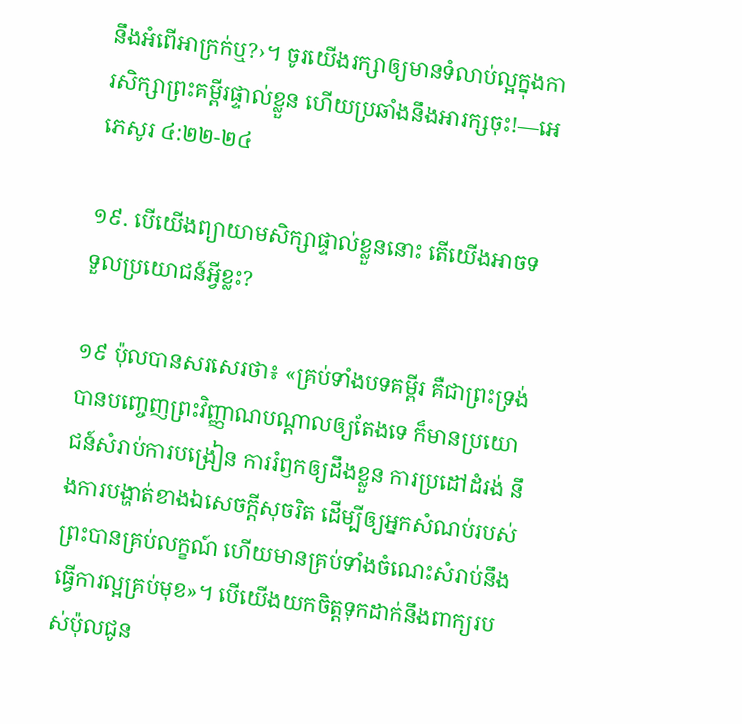នឹងអំពើអាក្រក់ឬ?›។ ចូរយើងរក្សាឲ្យមានទំលាប់ល្អក្នុងការសិក្សាព្រះគម្ពីរផ្ទាល់ខ្លួន ហើយប្រឆាំងនឹងអារក្សចុះ!—អេភេសូរ ៤:២២-២៤

១៩. បើយើងព្យាយាមសិក្សាផ្ទាល់ខ្លួននោះ តើយើងអាចទទួលប្រយោជន៍អ្វីខ្លះ?

១៩ ប៉ុលបានសរសេរថា៖ «គ្រប់ទាំងបទគម្ពីរ គឺជាព្រះទ្រង់បានបញ្ចេញព្រះវិញ្ញាណបណ្ដាលឲ្យតែងទេ ក៏មានប្រយោជន៍សំរាប់ការបង្រៀន ការរំឭកឲ្យដឹងខ្លួន ការប្រដៅដំរង់ នឹងការបង្ហាត់ខាងឯសេចក្ដីសុចរិត ដើម្បីឲ្យអ្នកសំណប់របស់ព្រះបានគ្រប់លក្ខណ៍ ហើយមានគ្រប់ទាំងចំណេះសំរាប់នឹងធ្វើការល្អគ្រប់មុខ»។ បើយើងយកចិត្តទុកដាក់នឹងពាក្យរបស់ប៉ុលជូន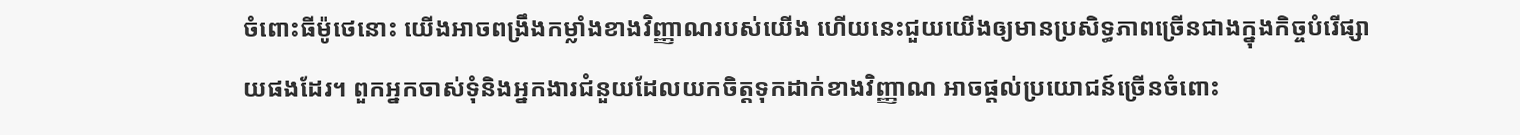ចំពោះធីម៉ូថេនោះ យើងអាចពង្រឹងកម្លាំងខាងវិញ្ញាណរបស់យើង ហើយនេះជួយយើងឲ្យមានប្រសិទ្ធភាពច្រើនជាងក្នុងកិច្ចបំរើផ្សាយផងដែរ។ ពួកអ្នកចាស់ទុំនិងអ្នកងារជំនួយដែលយកចិត្តទុកដាក់ខាងវិញ្ញាណ អាចផ្ដល់ប្រយោជន៍ច្រើនចំពោះ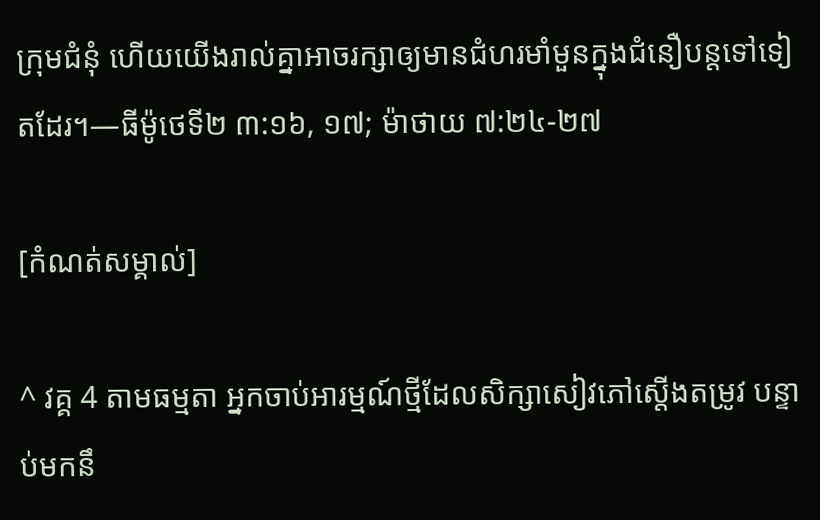ក្រុមជំនុំ ហើយយើងរាល់គ្នាអាចរក្សាឲ្យមានជំហរមាំមួនក្នុងជំនឿបន្តទៅទៀតដែរ។—ធីម៉ូថេទី២ ៣:១៦, ១៧; ម៉ាថាយ ៧:២៤-២៧

[កំណត់សម្គាល់]

^ វគ្គ 4 តាមធម្មតា អ្នកចាប់អារម្មណ៍ថ្មីដែលសិក្សាសៀវភៅស្តើងតម្រូវ បន្ទាប់មកនឹ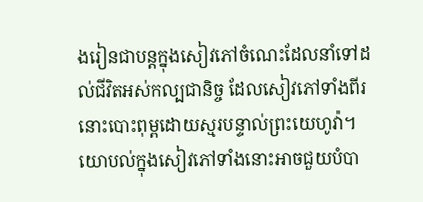ងរៀនជាបន្តក្នុងសៀវភៅចំណេះដែលនាំទៅដល់ជីវិតអស់កល្បជានិច្ច ដែលសៀវភៅទាំងពីរនោះបោះពុម្ពដោយស្មរបន្ទាល់ព្រះយេហូវ៉ា។ យោបល់ក្នុងសៀវភៅទាំងនោះអាចជួយបំបា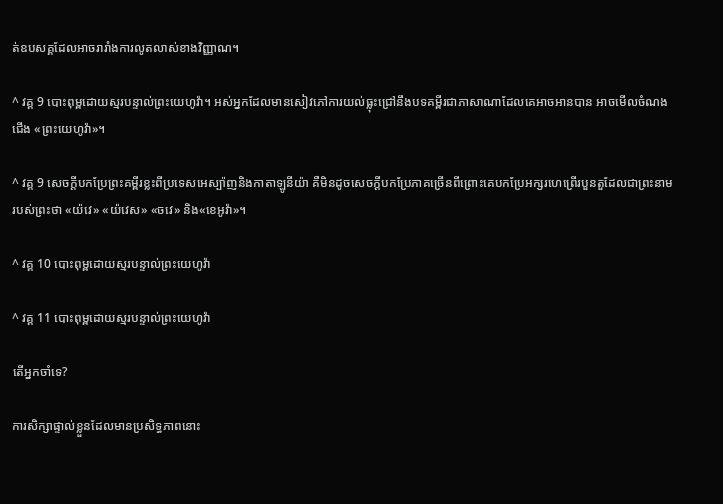ត់ឧបសគ្គដែលអាចរារាំងការលូតលាស់ខាងវិញ្ញាណ។

^ វគ្គ 9 បោះពុម្ពដោយស្មរបន្ទាល់ព្រះយេហូវ៉ា។ អស់អ្នកដែលមានសៀវភៅការយល់ធ្លុះជ្រៅនឹងបទគម្ពីរជាភាសាណាដែលគេអាចអានបាន អាចមើលចំណងជើង «ព្រះយេហូវ៉ា»។

^ វគ្គ 9 សេចក្ដីបកប្រែព្រះគម្ពីរខ្លះពីប្រទេសអេស្ប៉ាញនិងកាតាឡូនីយ៉ា គឺមិនដូចសេចក្ដីបកប្រែភាគច្រើនពីព្រោះគេបកប្រែអក្សរហេព្រើរបួនតួដែលជាព្រះនាមរបស់ព្រះថា «យ៉វេ» «យ៉វេស» «ចវេ» និង«ខេអូវ៉ា»។

^ វគ្គ 10 បោះពុម្ពដោយស្មរបន្ទាល់ព្រះយេហូវ៉ា

^ វគ្គ 11 បោះពុម្ពដោយស្មរបន្ទាល់ព្រះយេហូវ៉ា

តើអ្នកចាំទេ?

ការសិក្សាផ្ទាល់ខ្លួនដែលមានប្រសិទ្ធភាពនោះ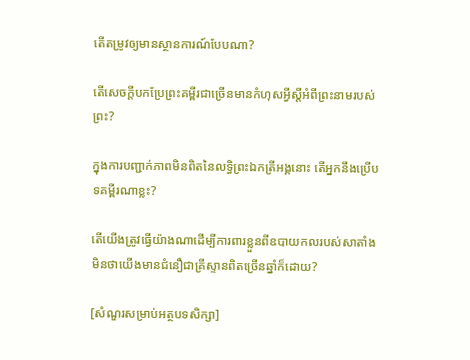តើតម្រូវឲ្យមានស្ថានការណ៍បែបណា?

តើសេចក្ដីបកប្រែព្រះគម្ពីរជាច្រើនមានកំហុសអ្វីស្តីអំពីព្រះនាមរបស់ព្រះ?

ក្នុងការបញ្ជាក់ភាពមិនពិតនៃលទ្ធិព្រះឯកត្រីអង្គនោះ តើអ្នកនឹងប្រើបទគម្ពីរណាខ្លះ?

តើយើងត្រូវធ្វើយ៉ាងណាដើម្បីការពារខ្លួនពីឧបាយកលរបស់សាតាំង មិនថាយើងមានជំនឿជាគ្រីស្ទានពិតច្រើនឆ្នាំក៏ដោយ?

[សំណួរសម្រាប់អត្ថបទសិក្សា]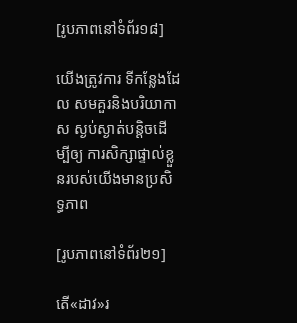[រូបភាពនៅទំព័រ១៨]

យើងត្រូវការ ទីកន្លែងដែល សមគួរនិងបរិយាកាស ស្ងប់ស្ងាត់បន្ដិចដើម្បីឲ្យ ការសិក្សាផ្ទាល់ខ្លួនរបស់យើងមានប្រសិទ្ធភាព

[រូបភាពនៅទំព័រ២១]

តើ«ដាវ»រ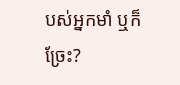បស់អ្នកមាំ ឬក៏ច្រែះ?